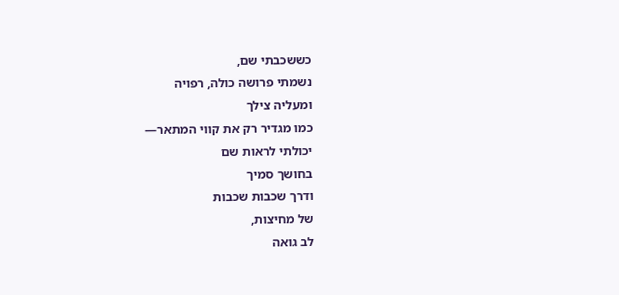כששכבתי שם,
נשמתי פרושה כולה, רפויה
ומעליה צילך
כמו מגדיר רק את קווי המתאר—
יכולתי לראות שם
בחושך סמיך
ודרך שכבות שכבות
של מחיצות,
לב גואה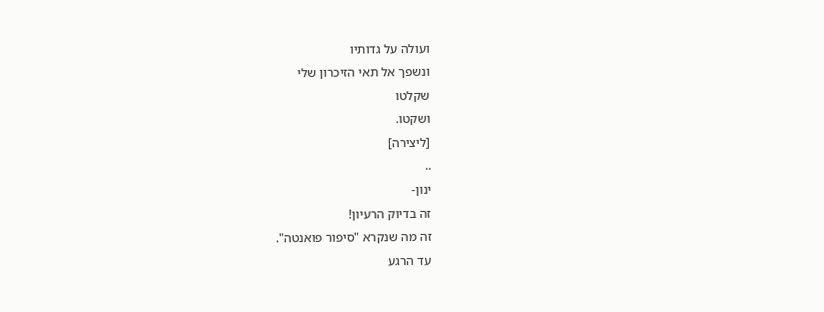ועולה על גדותיו
ונשפך אל תאי הזיכרון שלי
שקלטו
ושקטו.
[ליצירה]
..
ינון-
זה בדיוק הרעיון!
זה מה שנקרא "סיפור פואנטה".
עד הרגע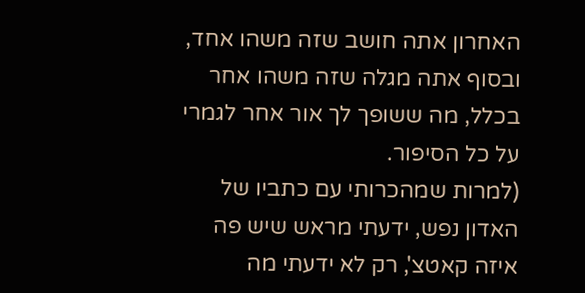האחרון אתה חושב שזה משהו אחד, ובסוף אתה מגלה שזה משהו אחר בכלל, מה ששופך לך אור אחר לגמרי על כל הסיפור.
(למרות שמהכרותי עם כתביו של האדון נפש, ידעתי מראש שיש פה איזה קאטצ', רק לא ידעתי מה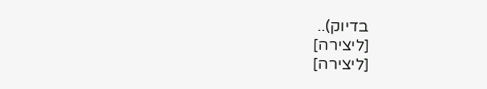בדיוק)..
[ליצירה]
[ליצירה]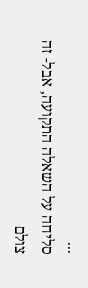...
סליחה על השאלה התקועה, אבל- זה צולם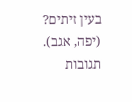בעין זיתים?
(יפה, אגב).
תגובות